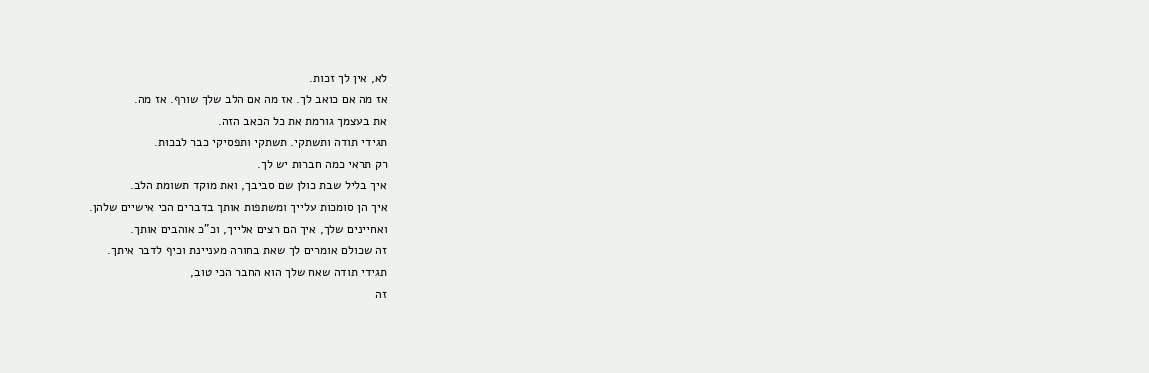לא, אין לך זכות.
אז מה אם כואב לך. אז מה אם הלב שלך שורף. אז מה.
את בעצמך גורמת את כל הכאב הזה.
תגידי תודה ותשתקי. תשתקי ותפסיקי כבר לבכות.
רק תראי כמה חברות יש לך.
איך בליל שבת כולן שם סביבך, ואת מוקד תשומת הלב.
איך הן סומכות עלייך ומשתפות אותך בדברים הכי אישיים שלהן.
ואחיינים שלך, איך הם רצים אלייך, וכ"כ אוהבים אותך.
זה שכולם אומרים לך שאת בחורה מעניינת וכיף לדבר איתך.
תגידי תודה שאח שלך הוא החבר הכי טוב,
זה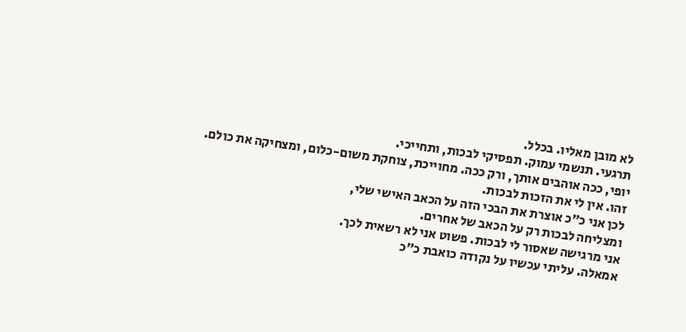לא מובן מאליו. בכלל.
תרגעי. תנשמי עמוק. תפסיקי לבכות, ותחייכי.
יופי, ככה אוהבים אותך, ורק ככה. מחוייכת, צוחקת משום-כלום, ומצחיקה את כולם.
זהו. אין לי את הזכות לבכות.
לכן אני כ"כ אוצרת את הבכי הזה על הכאב האישי שלי,
ומצליחה לבכות רק על הכאב של אחרים.
אני מרגישה שאסור לי לבכות. פשוט אני לא רשאית לכך.
אמאלה. עליתי עכשיו על נקודה כואבת כ"כ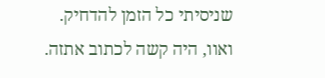שניסיתי כל הזמן להדחיק.
ואוו, היה קשה לכתוב אתזה.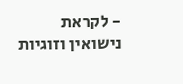- לקראת נישואין וזוגיות